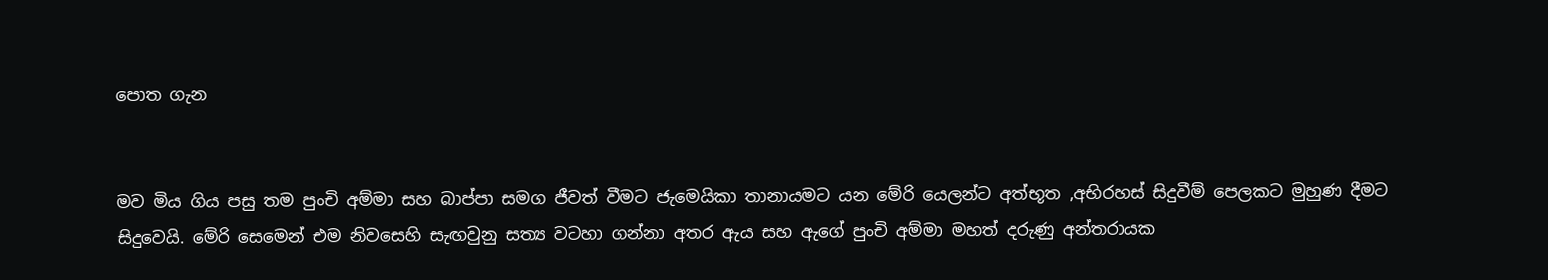පොත ගැන


මව මිය ගිය පසු තම පුංචි අම්මා සහ බාප්පා සමග ජීවත් වීමට ජැමෙයිකා තානායමට යන මේරි යෙලන්ට අත්භූත ,අභිරහස් සිදුවීම් පෙලකට මුහුණ දීමට සිදුවෙයි. මේරි සෙමෙන් එම නිවසෙහි සැඟවුනු සත්‍ය වටහා ගන්නා අතර ඇය සහ ඇගේ පුංචි අම්මා මහත් දරුණු අන්තරායක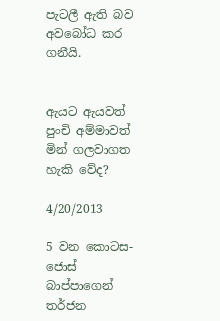පැටලී ඇති බව අවබෝධ කර ගනීයි.


ඇයට ඇයවත් පුංචි අම්මාවත් මින් ගලවාගත හැකි වේද?

4/20/2013

5 වන කොටස- ජොස් බාප්පාගෙන් තර්ජන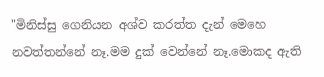"මිනිස්සු ගෙනියන අශ්ව කරත්ත දැන් මෙහෙ නවත්තන්නේ නෑ.මම දුක් වෙන්නේ නෑ.මොකද ඇති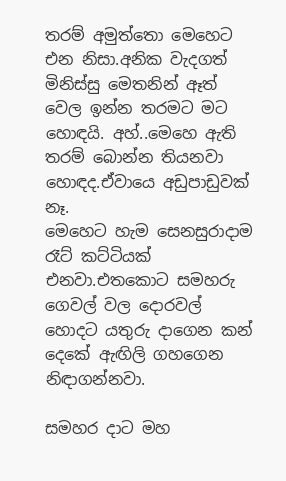තරම් අමුත්තො මෙහෙට එන නිසා.අනික වැදගත් මිනිස්සු මෙතනින් ඈත් වෙල ඉන්න තරමට මට හොඳයි. අහ්..මෙහෙ ඇති තරම් බොන්න තියනවා හොඳද.ඒවායෙ අඩුපාඩුවක් නෑ.
මෙහෙට හැම සෙනසුරාදාම රෑට් කට්ටියක් එනවා.එතකොට සමහරු ගෙවල් වල දොරවල් හොදට යතුරු දාගෙන කන් දෙකේ ඇඟිලි ගහගෙන නිඳාගන්නවා.

සමහර දාට මහ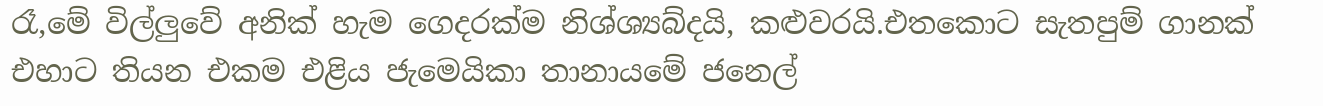රෑ,මේ විල්ලුවේ අනික් හැම ගෙදරක්ම නිශ්ශ්‍යබ්දයි, කළුවරයි.එතකොට සැතපුම් ගානක් එහාට තියන එකම එළිය ජැමෙයිකා තානායමේ ජනෙල්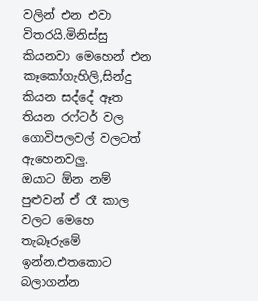වලින් එන එවා විතරයි.මිනිස්සු කියනවා මෙහෙන් එන කෑකෝගැහිලි,සින්දු කියන සද්දේ ඈත තියන රෆ්ටර් වල ගොවිපලවල් වලටත් ඇහෙනවලු.
ඔයාට ඕන නම් පුළුවන් ඒ රෑ කාල වලට මෙහෙ තැබෑරුමේ ඉන්න.එතකොට බලාගන්න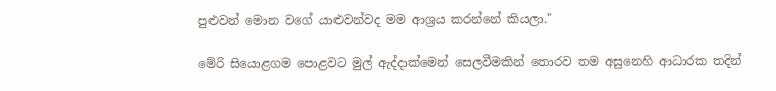පුළුවන් මොන වගේ යාළුවන්වද මම ආශ්‍රය කරන්නේ කියලා."

මේරි සියොළගම පොළවට මුල් ඇද්දාක්මෙන් සෙලවීමකින් තොරව තම අසුනෙහි ආධාරක තදින්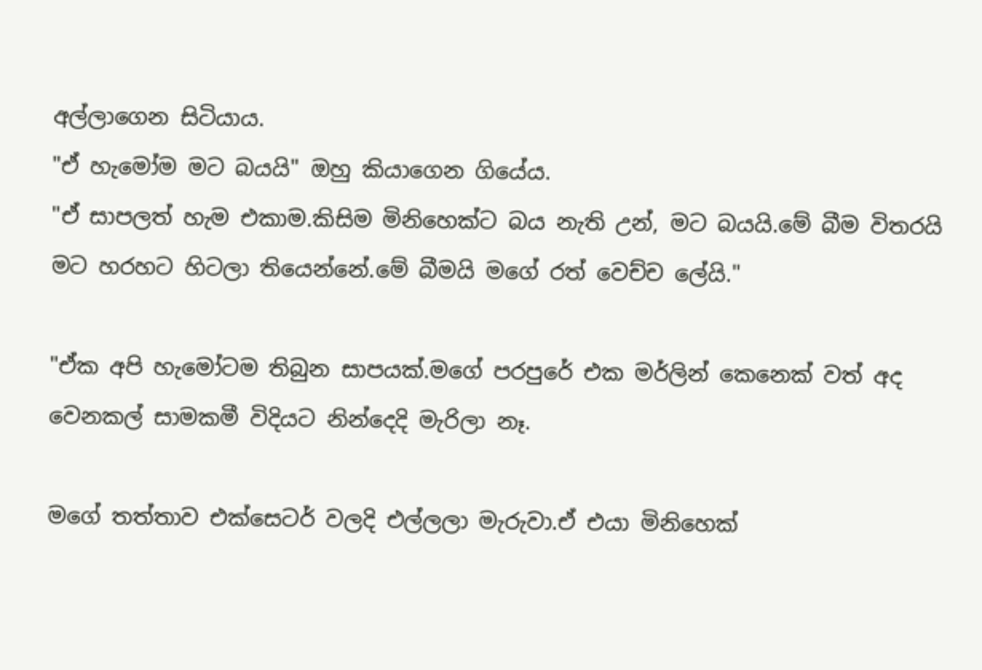අල්ලාගෙන සිටියාය.
"ඒ හැමෝම මට බයයි" ඔහු කියාගෙන ගියේය.
"ඒ සාපලත් හැම එකාම.කිසිම මිනිහෙක්ට බය නැති උන්, මට බයයි.මේ බීම විතරයි මට හරහට හිටලා තියෙන්නේ.මේ බීමයි මගේ රත් වෙච්ච ලේයි."

"ඒක අපි හැමෝටම තිබුන සාපයක්.මගේ පරපුරේ එක මර්ලින් කෙනෙක් වත් අද වෙනකල් සාමකමී විදියට නින්දෙදි මැරිලා නෑ.

මගේ තත්තාව එක්සෙටර් වලදි එල්ලලා මැරුවා.ඒ එයා මිනිහෙක්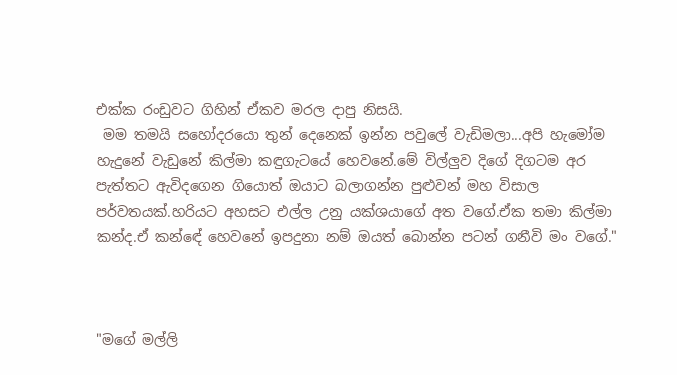එක්ක රංඩුවට ගිහින් ඒකව මරල දාපු නිසයි.
 මම තමයි සහෝදරයො තුන් දෙනෙක් ඉන්න පවුලේ වැඩිමලා...අපි හැමෝම හැදුනේ වැඩුනේ කිල්මා කඳුගැටයේ හෙවනේ.මේ විල්ලුව දිගේ දිගටම අර පැත්තට ඇවිදගෙන ගියොත් ඔයාට බලාගන්න පුළුවන් මහ විසාල පර්වතයක්.හරියට අහසට එල්ල උනු යක්ශයාගේ අත වගේ.ඒක තමා කිල්මා කන්ද.ඒ කන්ඳේ හෙවනේ ඉපදුනා නම් ඔයත් බොන්න පටන් ගනීවි මං වගේ."



"මගේ මල්ලි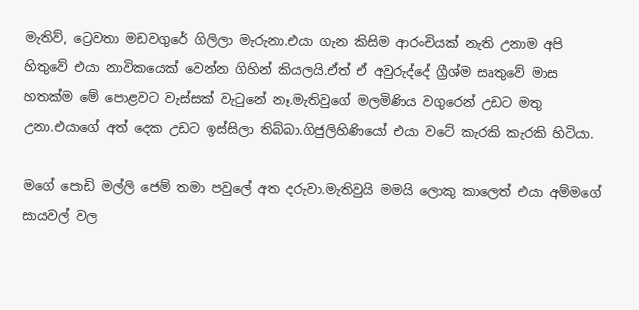මැතිව්, ට්‍රෙවතා මඩවගුරේ ගිලිලා මැරුනා.එයා ගැන කිසිම ආරංචියක් නැති උනාම අපි හිතුවේ එයා නාවිකයෙක් වෙන්න ගිහින් කියලයි.ඒත් ඒ අවුරුද්දේ ග්‍රීශ්ම සෘතුවේ මාස හතක්ම මේ පොළවට වැස්සක් වැටුනේ නෑ.මැතිවුගේ මලමිණිය වගුරෙන් උඩට මතු උනා.එයාගේ අත් දෙක උඩට ඉස්සිලා තිබ්බා.ගිජුලිහිණියෝ එයා වටේ කැරකි කැරකි හිටියා.

මගේ පොඩි මල්ලි ජෙම් තමා පවුලේ අත දරුවා.මැතිවුයි මමයි ලොකු කාලෙත් එයා අම්මගේ සායවල් වල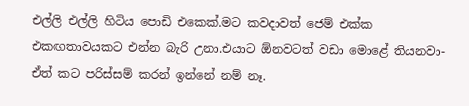එල්ලි එල්ලි හිටිය පොඩි එකෙක්.මට කවදාවත් ජෙම් එක්ක එකඟතාවයකට එන්න බැරි උනා.එයාට ඕනවටත් වඩා මොළේ තියනවා-ඒත් කට පරිස්සම් කරන් ඉන්නේ නම් නෑ.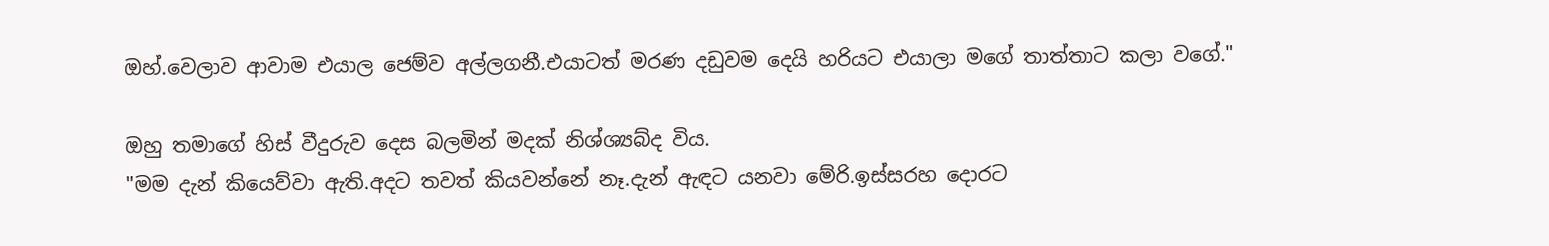ඔහ්.වෙලාව ආවාම එයාල ජෙම්ව අල්ලගනී.එයාටත් මරණ දඩුවම දෙයි හරියට එයාලා මගේ තාත්තාට කලා වගේ."

ඔහු තමාගේ හිස් වීදුරුව දෙස බලමින් මදක් නිශ්ශ්‍යබ්ද විය.
"මම දැන් කියෙව්වා ඇති.අදට තවත් කියවන්නේ නෑ.දැන් ඇඳට යනවා මේරි.ඉස්සරහ දොරට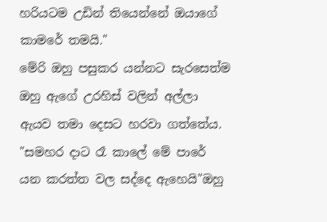හරියටම උඩින් තියෙන්නේ ඔයාගේ කාමරේ තමයි."
මේරි ඔහු පසුකර යන්නට සැරසෙත්ම ඔහු ඇගේ උරහිස් වලින් අල්ලා ඇයව තමා දෙසට හරවා ගත්තේය.
"සමහර දාට රෑ කාලේ මේ පාරේ යන කරත්ත වල සද්දෙ ඇහෙයි"ඔහු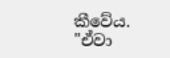කීවේය.
"ඒවා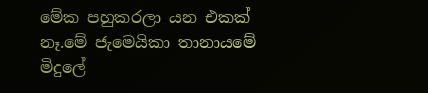මේක පහුකරලා යන එකක් නෑ.මේ ජැමෙයිකා තානායමේ මිදුලේ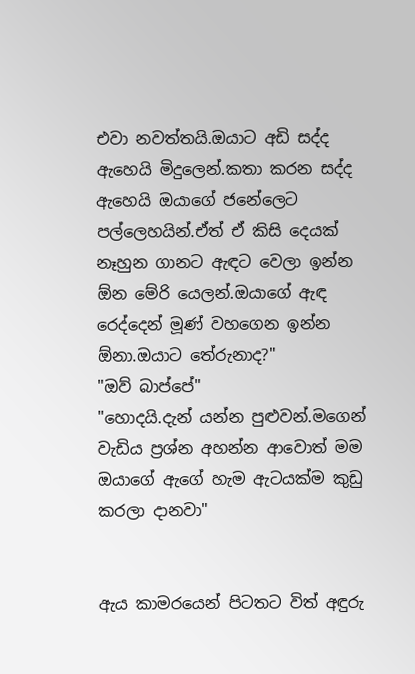එවා නවත්තයි.ඔයාට අඩි සද්ද ඇහෙයි මිදුලෙන්.කතා කරන සද්ද ඇහෙයි ඔයාගේ ජනේලෙට පල්ලෙහයින්.ඒත් ඒ කිසි දෙයක් නෑහුන ගානට ඇඳට වෙලා ඉන්න ඕන මේරි යෙලන්.ඔයාගේ ඇඳ රෙද්දෙන් මූණ් වහගෙන ඉන්න ඕනා.ඔයාට තේරුනාද?"
"ඔව් බාප්පේ"
"හොදයි.දැන් යන්න පුළුවන්.මගෙන් වැඩිය ප්‍රශ්න අහන්න ආවොත් මම ඔයාගේ ඇගේ හැම ඇටයක්ම කුඩු කරලා දානවා"


ඇය කාමරයෙන් පිටතට විත් අඳුරු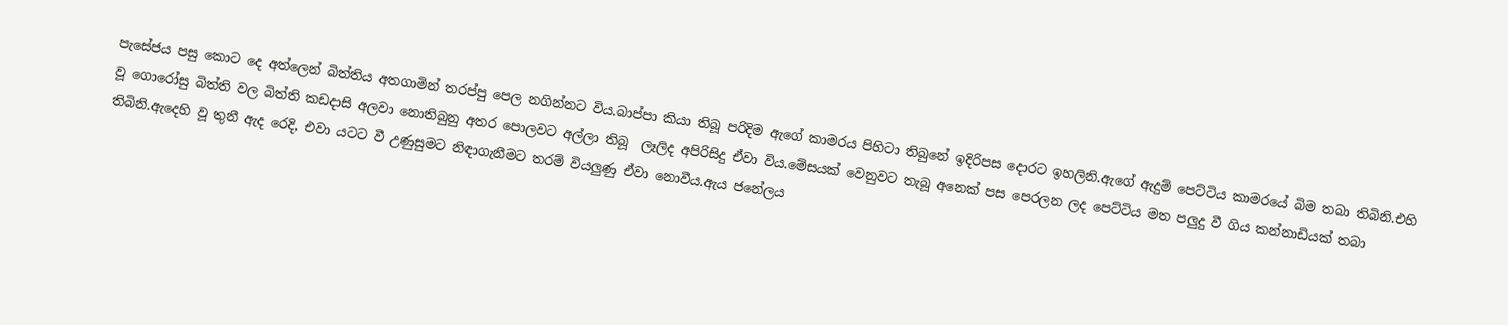පැසේජය පසු කොට දෙ අත්ලෙන් බිත්තිය අතගාමින් තරප්පු පෙල නගින්නට විය.බාප්පා කියා තිබූ පරිදිම ඇගේ කාමරය පිහිටා තිබුනේ ඉදිරිපස දොරට ඉහලිනි.ඇගේ ඇදුම් පෙට්ටිය කාමරයේ බිම තබා තිබිනි.එහි වූ ගොරෝසු බිත්ති වල බිත්ති කඩදාසි අලවා නොතිබුනු අතර පොලවට අල්ලා තිබූ  ලෑලිද අපිරිසිදු ඒවා විය.මේසයක් වෙනුවට තැබූ අනෙක් පස පෙරලන ලද පෙට්ටිය මත පලුදු වී ගිය කන්නාඩියක් තබා තිබිනි.ඇදෙහි වූ තුනී ඇද රෙදි, එවා යටට වී උණුසුමට නිඳාගැනීමට තරම් වියලුණු ඒවා නොවීය.ඇය ජනේලය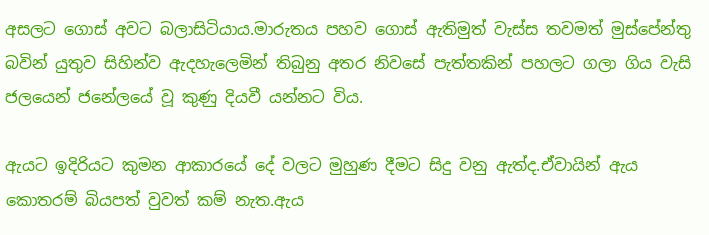අසලට ගොස් අවට බලාසිටියාය.මාරුතය පහව ගොස් ඇතිමුත් වැස්ස තවමත් මුස්පේන්තු බවින් යුතුව සිහින්ව ඇදහැලෙමින් තිබුනු අතර නිවසේ පැත්තකින් පහලට ගලා ගිය වැසි ජලයෙන් ජනේලයේ වූ කුණු දියවී යන්නට විය.

ඇයට ඉදිරියට කුමන ආකාරයේ දේ වලට මුහුණ දීමට සිදු වනු ඇත්ද.ඒවායින් ඇය කොතරම් බියපත් වුවත් කම් නැත.ඇය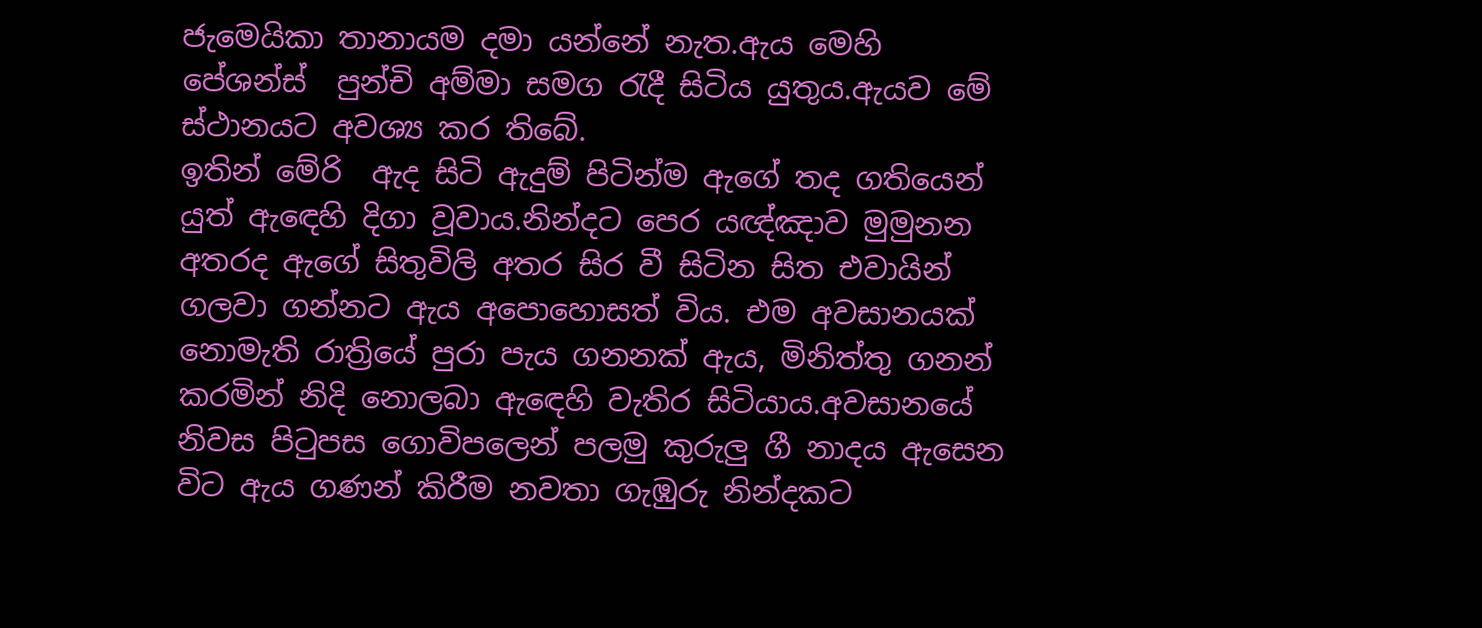ජැමෙයිකා තානායම දමා යන්නේ නැත.ඇය මෙහි පේශන්ස්  පුන්චි අම්මා සමග රැදී සිටිය යුතුය.ඇයව මේ ස්ථානයට අවශ්‍ය කර තිබේ.
ඉතින් මේරි  ඇද සිටි ඇදුම් පිටින්ම ඇගේ තද ගතියෙන් යුත් ඇඳෙහි දිගා වූවාය.නින්දට පෙර යඥ්ඤාව මුමුනන අතරද ඇගේ සිතුවිලි අතර සිර වී සිටින සිත එවායින් ගලවා ගන්නට ඇය අපොහොසත් විය. එම අවසානයක් නොමැති රාත්‍රියේ පුරා පැය ගනනක් ඇය, මිනිත්තු ගනන් කරමින් නිදි නොලබා ඇඳෙහි වැතිර සිටියාය.අවසානයේ නිවස පිටුපස ගොවිපලෙන් පලමු කුරුලු ගී නාදය ඇසෙන විට ඇය ගණන් කිරීම නවතා ගැඹුරු නින්දකට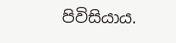පිවිසියාය.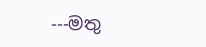---මතු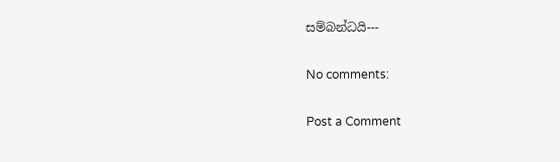සම්බන්ධයි---

No comments:

Post a Comment